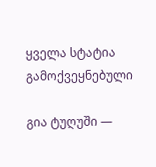ყველა სტატია
გამოქვეყნებული

გია ტუღუში —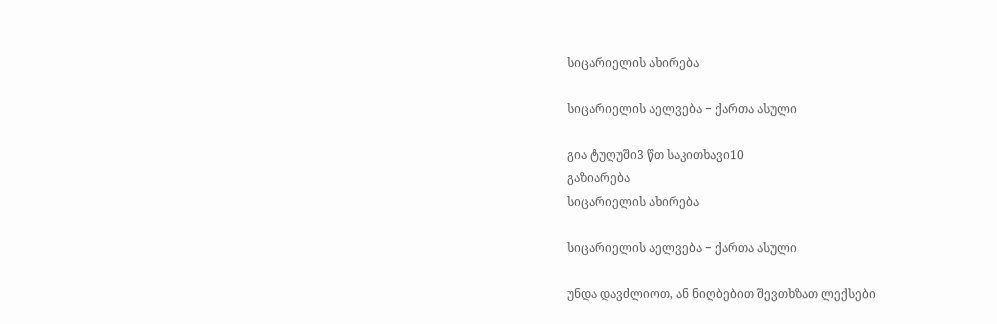სიცარიელის ახირება

სიცარიელის აელვება − ქართა ასული

გია ტუღუში3 წთ საკითხავი10
გაზიარება
სიცარიელის ახირება

სიცარიელის აელვება − ქართა ასული

უნდა დავძლიოთ, ან ნიღბებით შევთხზათ ლექსები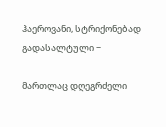ჰაეროვანი, სტრიქონებად გადასალტული −

მართლაც დღეგრძელი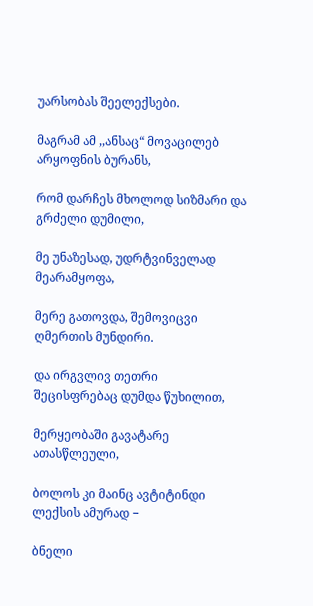უარსობას შეელექსები.

მაგრამ ამ ,,ანსაც“ მოვაცილებ არყოფნის ბურანს,

რომ დარჩეს მხოლოდ სიზმარი და გრძელი დუმილი,

მე უნაზესად, უდრტვინველად მეარამყოფა,

მერე გათოვდა, შემოვიცვი ღმერთის მუნდირი.

და ირგვლივ თეთრი შეცისფრებაც დუმდა წუხილით,

მერყეობაში გავატარე ათასწლეული,

ბოლოს კი მაინც ავტიტინდი ლექსის ამურად −

ბნელი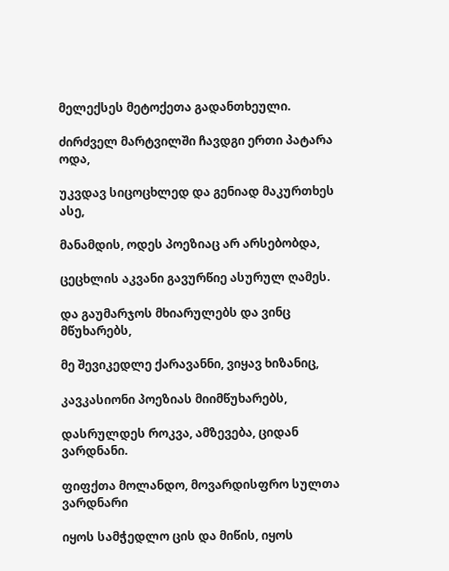მელექსეს მეტოქეთა გადანთხეული.

ძირძველ მარტვილში ჩავდგი ერთი პატარა ოდა,

უკვდავ სიცოცხლედ და გენიად მაკურთხეს ასე,

მანამდის, ოდეს პოეზიაც არ არსებობდა,

ცეცხლის აკვანი გავურწიე ასურულ ღამეს.

და გაუმარჯოს მხიარულებს და ვინც მწუხარებს,

მე შევიკედლე ქარავანნი, ვიყავ ხიზანიც,

კავკასიონი პოეზიას მიიმწუხარებს,

დასრულდეს როკვა, ამზევება, ციდან ვარდნანი.

ფიფქთა მოლანდო, მოვარდისფრო სულთა ვარდნარი

იყოს სამჭედლო ცის და მიწის, იყოს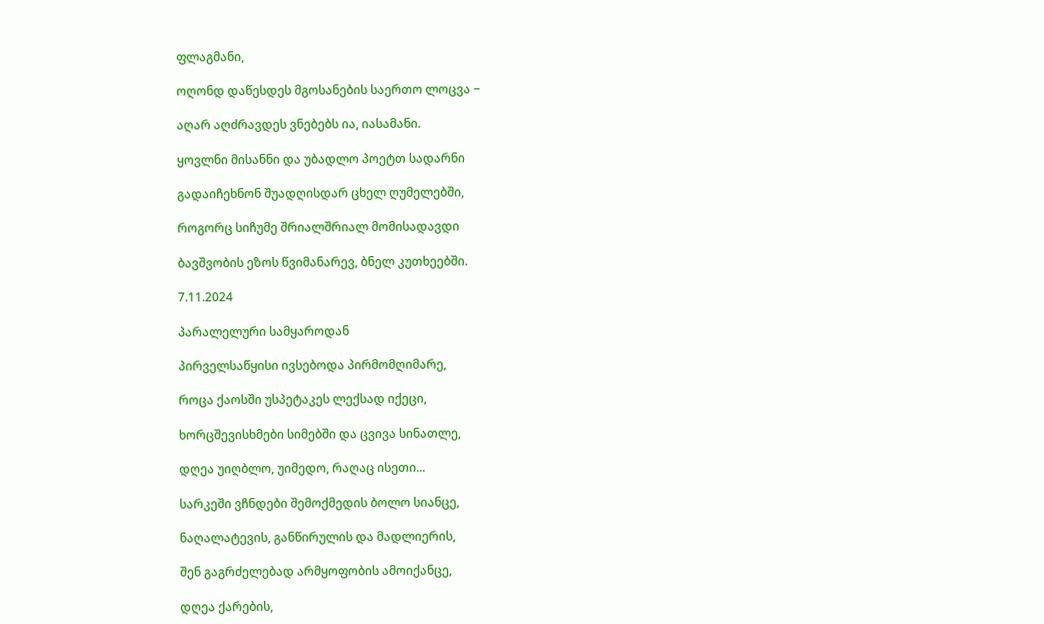ფლაგმანი,

ოღონდ დაწესდეს მგოსანების საერთო ლოცვა −

აღარ აღძრავდეს ვნებებს ია, იასამანი.

ყოვლნი მისანნი და უბადლო პოეტთ სადარნი

გადაიჩეხნონ შუადღისდარ ცხელ ღუმელებში,

როგორც სიჩუმე შრიალშრიალ მომისადავდი

ბავშვობის ეზოს წვიმანარევ, ბნელ კუთხეებში.

7.11.2024

პარალელური სამყაროდან

პირველსაწყისი ივსებოდა პირმომღიმარე,

როცა ქაოსში უსპეტაკეს ლექსად იქეცი,

ხორცშევისხმები სიმებში და ცვივა სინათლე,

დღეა უიღბლო, უიმედო, რაღაც ისეთი...

სარკეში ვჩნდები შემოქმედის ბოლო სიანცე,

ნაღალატევის, განწირულის და მადლიერის,

შენ გაგრძელებად არმყოფობის ამოიქანცე,

დღეა ქარების,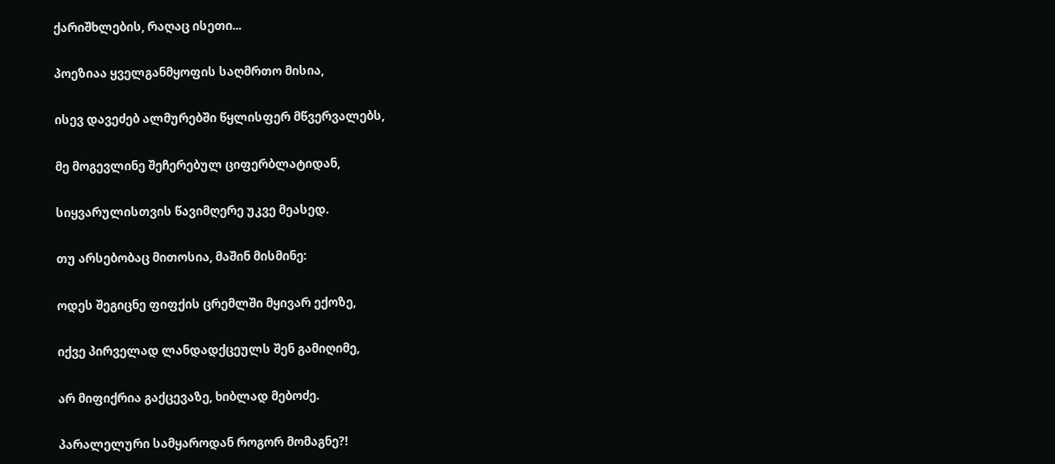ქარიშხლების, რაღაც ისეთი...

პოეზიაა ყველგანმყოფის საღმრთო მისია,

ისევ დავეძებ ალმურებში წყლისფერ მწვერვალებს,

მე მოგევლინე შეჩერებულ ციფერბლატიდან,

სიყვარულისთვის წავიმღერე უკვე მეასედ.

თუ არსებობაც მითოსია, მაშინ მისმინე:

ოდეს შეგიცნე ფიფქის ცრემლში მყივარ ექოზე,

იქვე პირველად ლანდადქცეულს შენ გამიღიმე,

არ მიფიქრია გაქცევაზე, ხიბლად მებოძე.

პარალელური სამყაროდან როგორ მომაგნე?!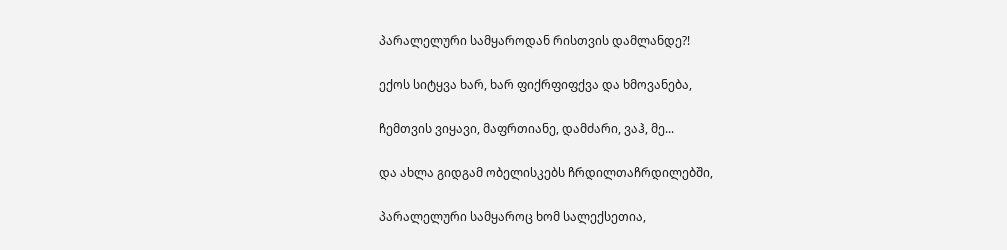პარალელური სამყაროდან რისთვის დამლანდე?!

ექოს სიტყვა ხარ, ხარ ფიქრფიფქვა და ხმოვანება,

ჩემთვის ვიყავი, მაფრთიანე, დამძარი, ვაჰ, მე...

და ახლა გიდგამ ობელისკებს ჩრდილთაჩრდილებში,

პარალელური სამყაროც ხომ სალექსეთია,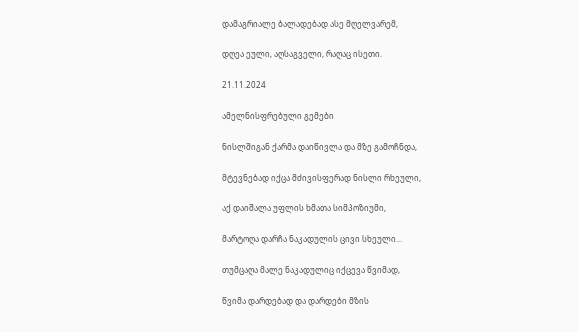დამაგრიალე ბალადებად ასე მღელვარემ,

დღეა ეული, აღსაგველი, რაღაც ისეთი.

21.11.2024

ამელნისფრებული გემები

ნისლშიგან ქარმა დაიწივლა და მზე გამოჩნდა,

მტევნებად იქცა მძივისფერად ნისლი რხეული,

აქ დაიშალა უფლის ხმათა სიმპოზიუმი,

მარტოღა დარჩა ნაკადულის ცივი სხეული...

თუმცაღა მალე ნაკადულიც იქცევა წვიმად,

წვიმა დარდებად და დარდები მზის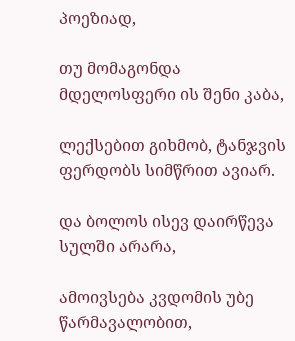პოეზიად,

თუ მომაგონდა მდელოსფერი ის შენი კაბა,

ლექსებით გიხმობ, ტანჯვის ფერდობს სიმწრით ავიარ.

და ბოლოს ისევ დაირწევა სულში არარა,

ამოივსება კვდომის უბე წარმავალობით,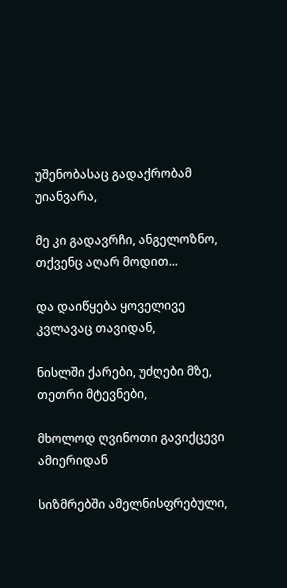უშენობასაც გადაქრობამ უიანვარა,

მე კი გადავრჩი, ანგელოზნო, თქვენც აღარ მოდით...

და დაიწყება ყოველივე კვლავაც თავიდან,

ნისლში ქარები, უძღები მზე, თეთრი მტევნები,

მხოლოდ ღვინოთი გავიქცევი ამიერიდან

სიზმრებში ამელნისფრებული,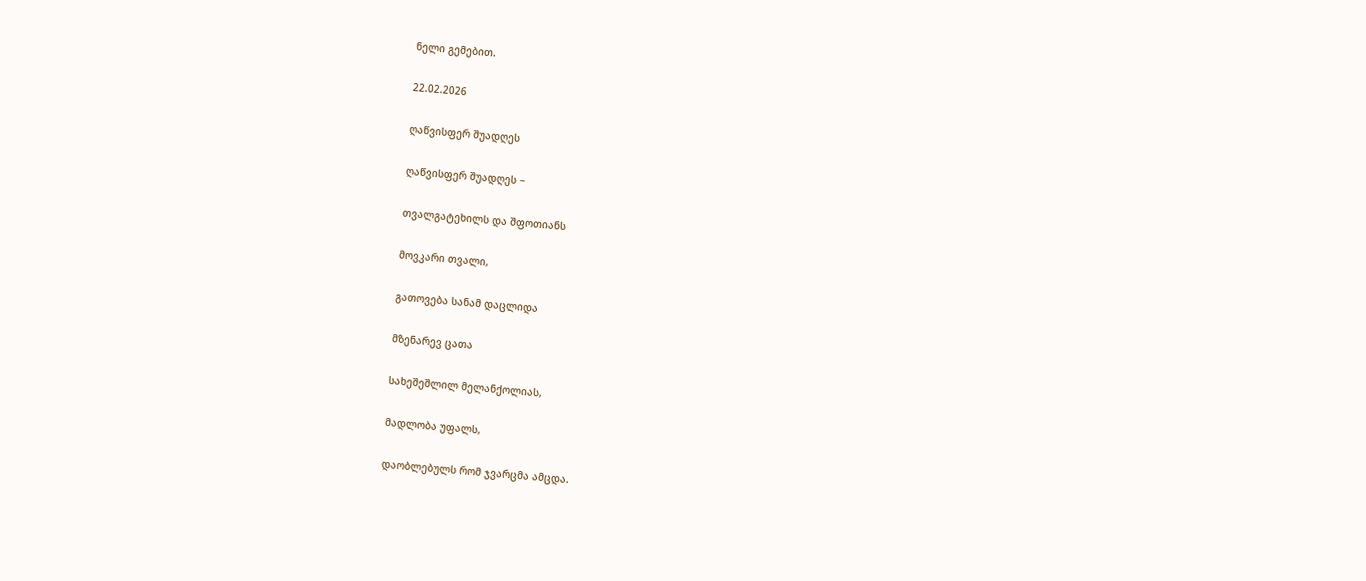ნელი გემებით.

22.02.2026

ღაწვისფერ შუადღეს

ღაწვისფერ შუადღეს −

თვალგატეხილს და შფოთიანს

მოვკარი თვალი,

გათოვება სანამ დაცლიდა

მზენარევ ცათა

სახეშეშლილ მელანქოლიას,

მადლობა უფალს,

დაობლებულს რომ ჯვარცმა ამცდა.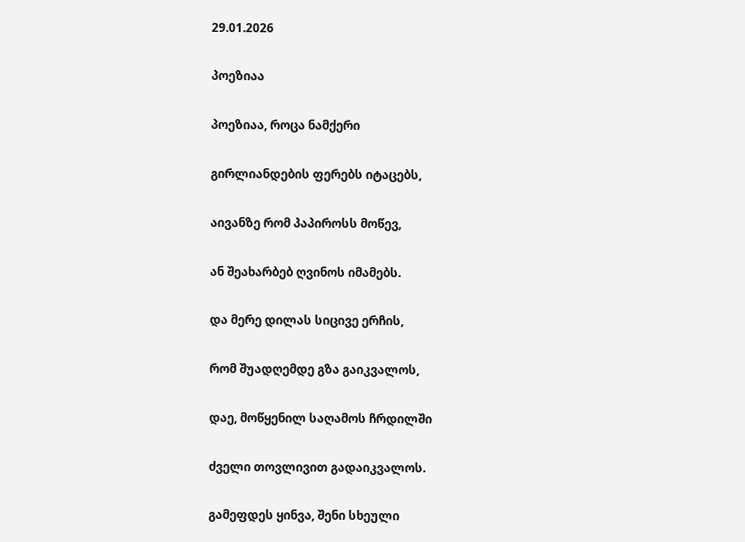29.01.2026

პოეზიაა

პოეზიაა, როცა ნამქერი

გირლიანდების ფერებს იტაცებს,

აივანზე რომ პაპიროსს მოწევ,

ან შეახარბებ ღვინოს იმამებს.

და მერე დილას სიცივე ერჩის,

რომ შუადღემდე გზა გაიკვალოს,

დაე, მოწყენილ საღამოს ჩრდილში

ძველი თოვლივით გადაიკვალოს.

გამეფდეს ყინვა, შენი სხეული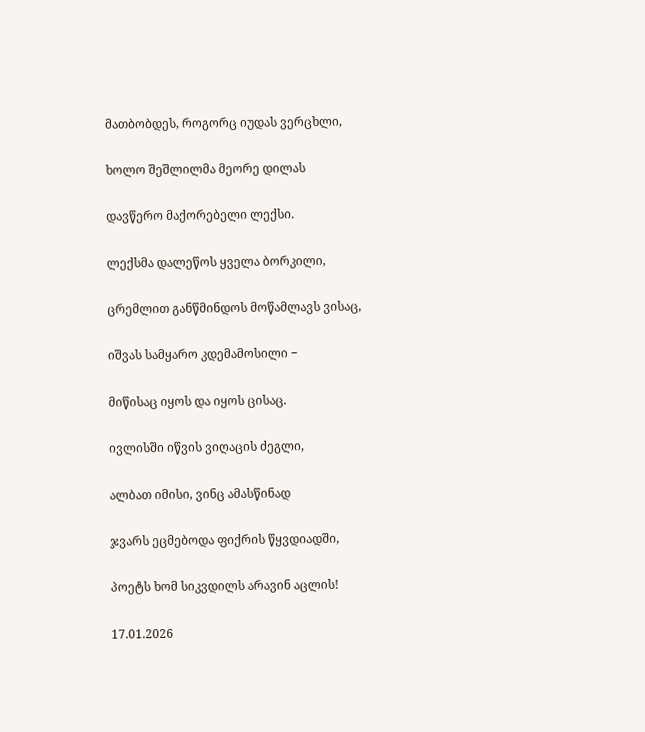მათბობდეს, როგორც იუდას ვერცხლი,

ხოლო შეშლილმა მეორე დილას

დავწერო მაქორებელი ლექსი.

ლექსმა დალეწოს ყველა ბორკილი,

ცრემლით განწმინდოს მოწამლავს ვისაც,

იშვას სამყარო კდემამოსილი −

მიწისაც იყოს და იყოს ცისაც.

ივლისში იწვის ვიღაცის ძეგლი,

ალბათ იმისი, ვინც ამასწინად

ჯვარს ეცმებოდა ფიქრის წყვდიადში,

პოეტს ხომ სიკვდილს არავინ აცლის!

17.01.2026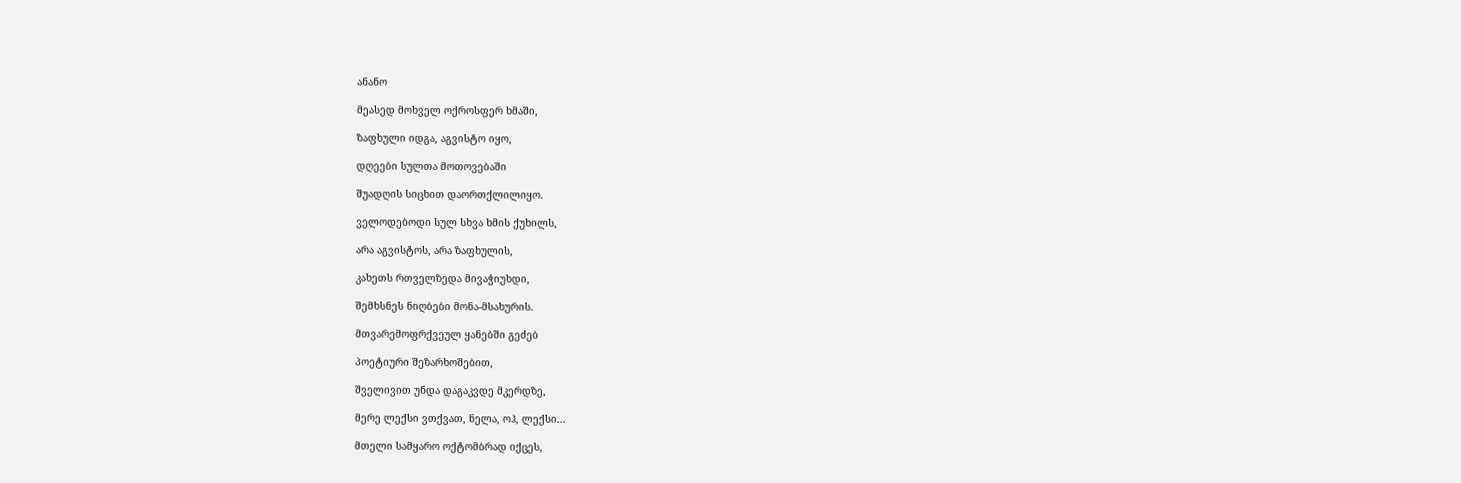ანანო

მეასედ მოხველ ოქროსფერ ხმაში,

ზაფხული იდგა, აგვისტო იყო,

დღეები სულთა მოთოვებაში

შუადღის სიცხით დაორთქლილიყო.

ველოდებოდი სულ სხვა ხმის ქუხილს,

არა აგვისტოს, არა ზაფხულის,

კახეთს რთველზედა მივაჭიუხდი,

შემხსნეს ნიღბები მონა-მსახურის.

მთვარემოფრქვეულ ყანებში გეძებ

პოეტიური შეზარხოშებით,

შველივით უნდა დაგაკვდე მკერდზე,

მერე ლექსი ვთქვათ, ნელა, ოჰ, ლექსი...

მთელი სამყარო ოქტომბრად იქცეს,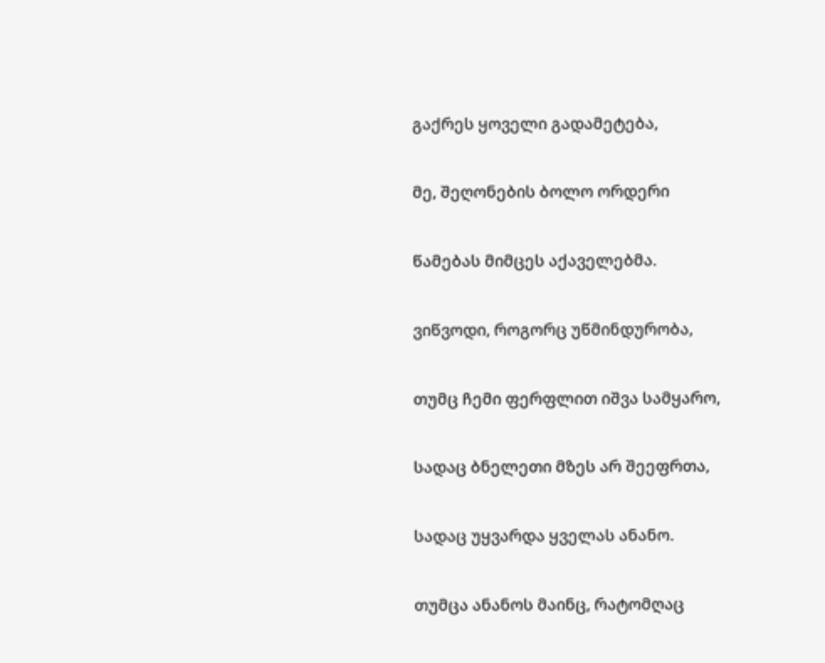გაქრეს ყოველი გადამეტება,

მე, შეღონების ბოლო ორდერი

წამებას მიმცეს აქაველებმა.

ვიწვოდი, როგორც უწმინდურობა,

თუმც ჩემი ფერფლით იშვა სამყარო,

სადაც ბნელეთი მზეს არ შეეფრთა,

სადაც უყვარდა ყველას ანანო.

თუმცა ანანოს მაინც, რატომღაც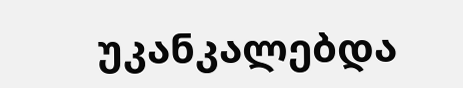უკანკალებდა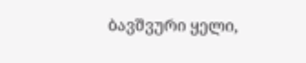ბავშვური ყელი,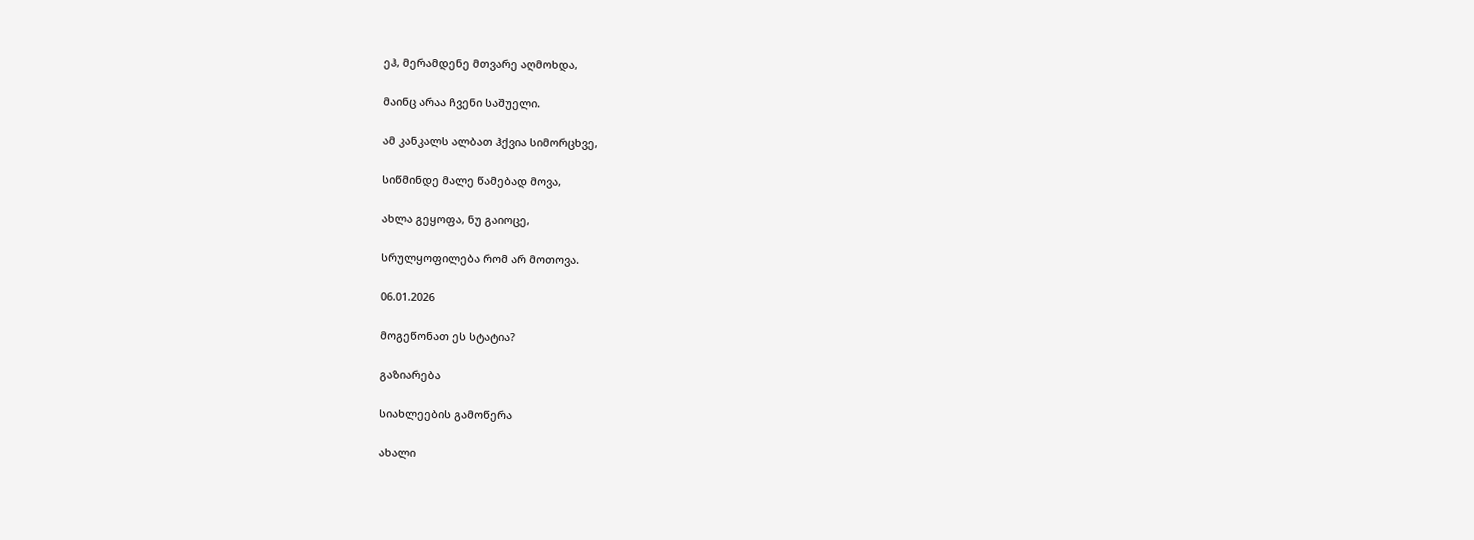ეჰ, მერამდენე მთვარე აღმოხდა,

მაინც არაა ჩვენი საშუელი.

ამ კანკალს ალბათ ჰქვია სიმორცხვე,

სიწმინდე მალე წამებად მოვა,

ახლა გეყოფა, ნუ გაიოცე,

სრულყოფილება რომ არ მოთოვა.

06.01.2026

მოგეწონათ ეს სტატია?

გაზიარება

სიახლეების გამოწერა

ახალი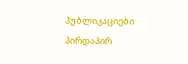პუბლიკაციები პირდაპირ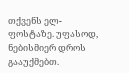თქვენს ელ-ფოსტაზე. უფასოდ, ნებისმიერ დროს გააუქმებთ.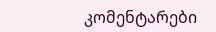კომენტარები